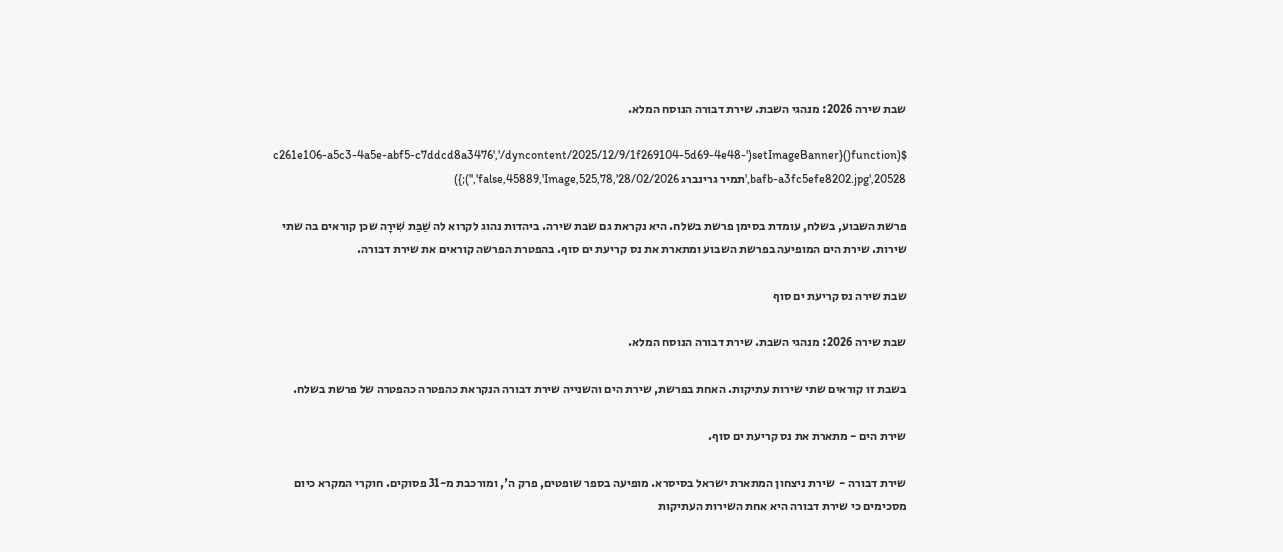שבת שירה 2026: מנהגי השבת. שירת דבורה הנוסח המלא.

$(function(){setImageBanner('c261e106-a5c3-4a5e-abf5-c7ddcd8a3476','/dyncontent/2025/12/9/1f269104-5d69-4e48-bafb-a3fc5efe8202.jpg',20528,'תמיר גרינברג 28/02/2026',525,78,false,45889,'Image','');})

פרשת השבוע, בשלח, עומדת בסימן פרשת בשלח. היא נקראת גם שבת שירה. ביהדות נהוג לקרוא לה שַׁבַּת שִׁירָה שכן קוראים בה שתי שירות. שירת הים המופיעה בפרשת השבוע ומתארת את נס קריעת ים סוף. בהפטרת הפרשה קוראים את שירת דבורה.

שבת שירה נס קריעת ים סוף

שבת שירה 2026: מנהגי השבת. שירת דבורה הנוסח המלא.

בשבת זו קוראים שתי שירות עתיקות. האחת בפרשת, שירת הים והשנייה שירת דבורה הנקראת כהפטרה כהפטרה של פרשת בשלח.

שירת הים - מתארת את נס קריעת ים סוף.

שירת דבורה -  שירת ניצחון המתארת ישראל בסיסרא. מופיעה בספר שופטים, פרק ה', ומורכבת מ-31 פסוקים. חוקרי המקרא כיום מסכימים כי שירת דבורה היא אחת השירות העתיקות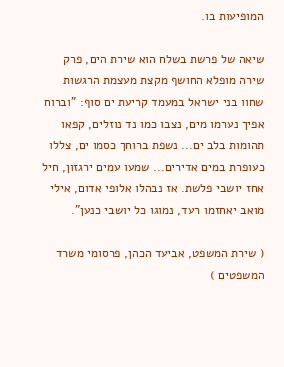המופיעות בו.

שיאה של פרשת בשלח הוא שירת הים, פרק שירה מופלא החושף מקצת מעצמת הרגשות שחוו בני ישראל במעמד קריעת ים סוף: "וברוח אפיך נערמו מים, נצבו כמו נד נוזלים, קפאו תהומות בלב ים... נשפת ברוחך כסמו ים, צללו כעופרת במים אדירים... שמעו עמים ירגזון, חיל אחז יושבי פלשת. אז נבהלו אלופי אדום, אילי מואב יאחזמו רעד, נמוגו כל יושבי כנען".

( שירת המשפט, אביעד הכהן, פרסומי משרד המשפטים )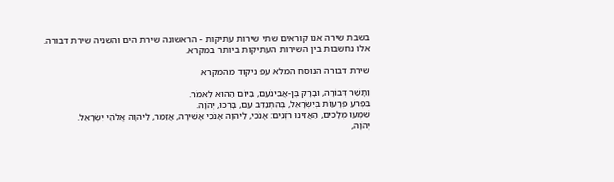בשבת שירה אנו קוראים שתי שירות עתיקות - הראשונה שירת הים והשניה שירת דבורה. אלו נחשבות בין השירות העתיקות ביותר במקרא.

שירת דבורה הנוסח המלא עפ ניקוד מהמקרא

וַתָּשַׁר דְּבוֹרָה, וּבָרָק בֶּן-אֲבִינֹעַם, בַּיּוֹם הַהוּא לֵאמֹר.
בִּפְרֹעַ פְּרָעוֹת בְּיִשְׂרָאֵל, בְּהִתְנַדֵּב עַם, בָּרְכוּ, יְהֹוָה.
שִׁמְעוּ מְלָכִים, הַאֲזִינוּ רֹזְנִים: אָנֹכִי, לַיהוָה אָנֹכִי אָשִׁירָה, אֲזַמֵּר, לַיהוָה אֱלֹהֵי יִשְׂרָאֵל.
יְהֹוָה,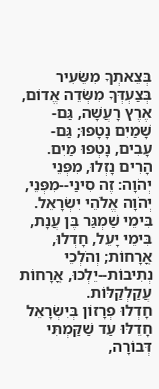בְּצֵאתְךָ מִשֵּׂעִיר בְּצַעְדְּךָ מִשְּׂדֵה אֱדוֹם, אֶרֶץ רָעֲשָׁה, גַּם-שָׁמַיִם נָטָפוּ; גַּם-עָבִים, נָטְפוּ מַיִם.
הָרִים נָזְלוּ, מִפְּנֵי יְהֹוָה: זֶה סִינַי--מִפְּנֵי, יְהֹוָה אֱלֹהֵי יִשְׂרָאֵל.
בִּימֵי שַׁמְגַּר בֶּן עֲנָת, בִּימֵי יָעֵל, חָדְלוּ, אֳרָחוֹת; וְהֹלְכֵי נְתִיבוֹת--יֵלְכוּ, אֳרָחוֹת עֲקַלְקַלּוֹת.
חָדְלוּ פְרָזוֹן בְּיִשְׂרָאֵל חָדֵלּוּ עַד שַׁקַּמְתִּי דְּבוֹרָה,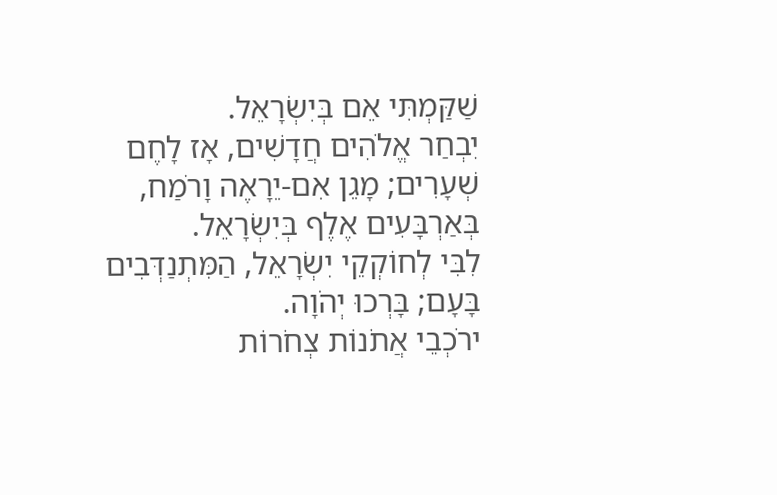שַׁקַּמְתִּי אֵם בְּיִשְׂרָאֵל.
יִבְחַר אֱלֹהִים חֲדָשִׁים, אָז לָחֶם שְׁעָרִים; מָגֵן אִם-יֵרָאֶה וָרֹמַח, בְּאַרְבָּעִים אֶלֶף בְּיִשְׂרָאֵל.
לִבִּי לְחוֹקְקֵי יִשְׂרָאֵל, הַמִּתְנַדְּבִים בָּעָם; בָּרְכוּ יְהֹוָה.
ירֹכְבֵי אֲתֹנוֹת צְחֹרוֹת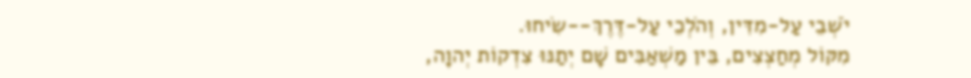יֹשְׁבֵי עַל-מִדִּין, וְהֹלְכֵי עַל-דֶּרֶךְ--שִׂיחוּ.
מִקּוֹל מְחַצְצִים, בֵּין מַשְׁאַבִּים שָׁם יְתַנּוּ צִדְקוֹת יְהוָה,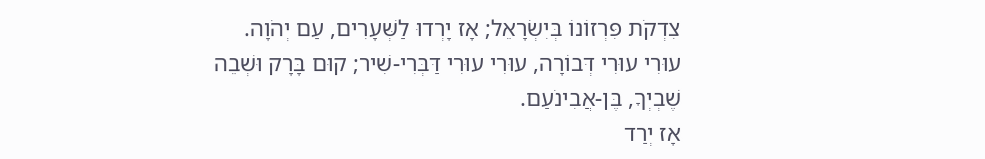צִדְקֹת פִּרְזוֹנוֹ בְּיִשְׂרָאֵל; אָז יָרְדוּ לַשְּׁעָרִים, עַם יְהֹוָה.
עוּרִי עוּרִי דְּבוֹרָה, עוּרִי עוּרִי דַּבְּרִי-שִׁיר; קוּם בָּרָק וּשְׁבֵה שֶׁבְיְךָ, בֶּן-אֲבִינֹעַם.
אָז יְרַד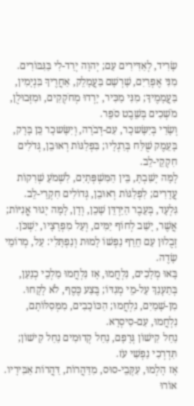שָׂרִיד, לְאַדִּירִים עַם; יְהוָה יְרַד-לִי בַּגִּבּוֹרִים.
מִנִּי אֶפְרַיִם, שָׁרְשָׁם בַּעֲמָלֵק, אַחֲרֶיךָ בִּנְיָמִין, בַּעֲמָמֶיךָ; מִנִּי מַכִּיר, יָרְדוּ מְחֹקְקִים, וּמִזְּבוּלֻן, מֹשְׁכִים בְּשֵׁבֶט סֹפֵר.
וְשָׂרַי בְּיִשָּׂשכָר, עִם-דְּבֹרָה, וְיִשָּׂשכָר כֵּן בָּרָק, בָּעֵמֶק שֻׁלַּח בְּרַגְלָיו; בִּפְלַגּוֹת רְאוּבֵן, גְּדֹלִים חִקְקֵי-לֵב.
לָמָּה יָשַׁבְתָּ, בֵּין הַמִּשְׁפְּתָיִם, לִשְׁמֹעַ שְׁרִקוֹת עֲדָרִים; לִפְלַגּוֹת רְאוּבֵן, גְּדוֹלִים חִקְרֵי-לֵב.
גִּלְעָד, בְּעֵבֶר הַיַּרְדֵּן שָׁכֵן, וְדָן, לָמָּה יָגוּר אֳנִיּוֹת; אֲשֶׁר, יָשַׁב לְחוֹף יַמִּים, וְעַל מִפְרָצָיו, יִשְׁכֹּן.
זְבֻלוּן עַם חֵרֵף נַפְשׁוֹ לָמוּת וְנַפְתָּלִי: עַל, מְרוֹמֵי שָׂדֶה.
בָּאוּ מְלָכִים, נִלְחֲמוּ, אָז נִלְחֲמוּ מַלְכֵי כְנַעַן, בְּתַעְנַךְ עַל-מֵי מְגִדּוֹ; בֶּצַע כֶּסֶף, לֹא לָקָחוּ.
מִן-שָׁמַיִם, נִלְחֲמוּ; הַכּוֹכָבִים, מִמְּסִלּוֹתָם, נִלְחֲמוּ, עִם-סִיסְרָא.
נַחַל קִישׁוֹן גְּרָפָם, נַחַל קְדוּמִים נַחַל קִישׁוֹן; תִּדְרְכִי נַפְשִׁי עֹז.
אָז הָלְמוּ, עִקְּבֵי-סוּס, מִדַּהֲרוֹת, דַּהֲרוֹת אַבִּירָיו.
אוֹרוּ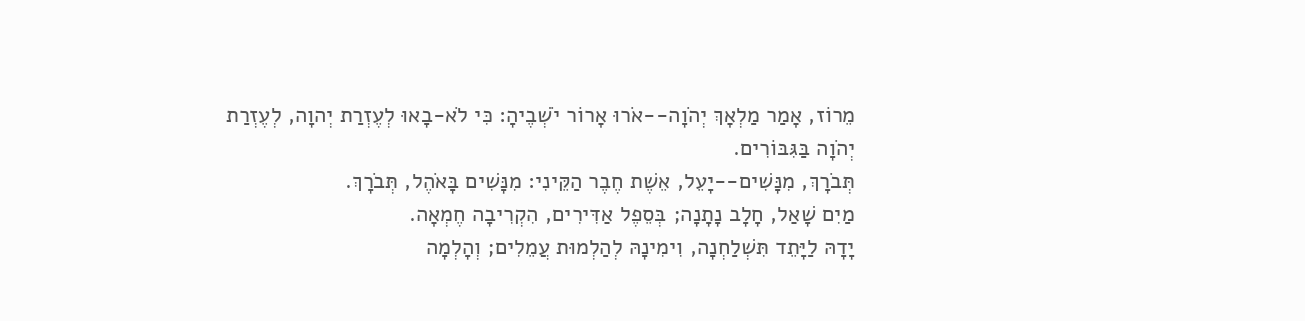מֵרוֹז, אָמַר מַלְאָךְ יְהֹוָה--אֹרוּ אָרוֹר יֹשְׁבֶיהָ: כִּי לֹא-בָאוּ לְעֶזְרַת יְהוָה, לְעֶזְרַת יְהֹוָה בַּגִּבּוֹרִים.
תְּבֹרָךְ, מִנָּשִׁים--יָעֵל, אֵשֶׁת חֶבֶר הַקֵּינִי: מִנָּשִׁים בָּאֹהֶל, תְּבֹרָךְ.
מַיִם שָׁאַל, חָלָב נָתָנָה; בְּסֵפֶל אַדִּירִים, הִקְרִיבָה חֶמְאָה.
יָדָהּ לַיָּתֵד תִּשְׁלַחְנָה, וִימִינָהּ לְהַלְמוּת עֲמֵלִים; וְהָלְמָה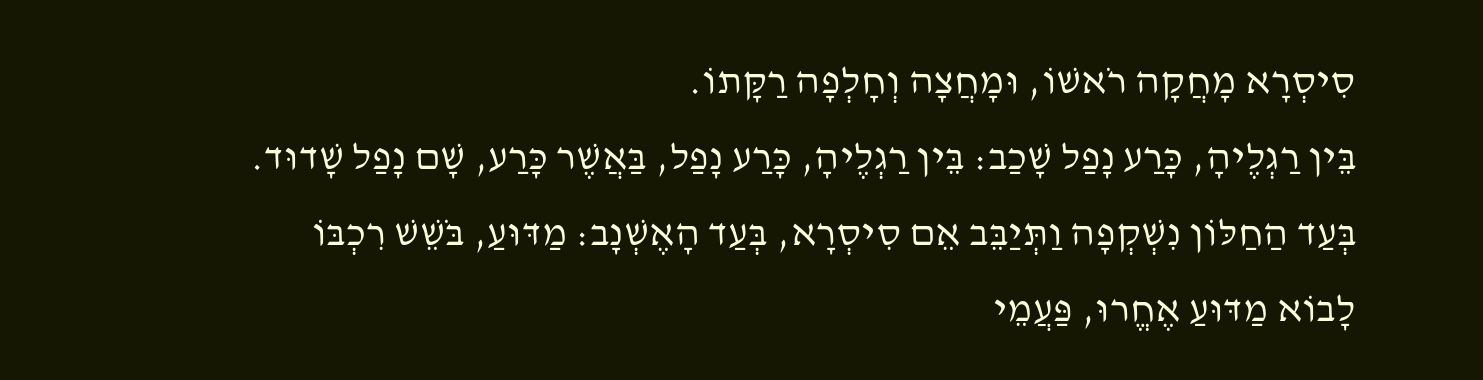סִיסְרָא מָחֲקָה רֹאשׁוֹ, וּמָחֲצָה וְחָלְפָה רַקָּתוֹ.
בֵּין רַגְלֶיהָ, כָּרַע נָפַל שָׁכַב: בֵּין רַגְלֶיהָ, כָּרַע נָפַל, בַּאֲשֶׁר כָּרַע, שָׁם נָפַל שָׁדוּד.
בְּעַד הַחַלּוֹן נִשְׁקְפָה וַתְּיַבֵּב אֵם סִיסְרָא, בְּעַד הָאֶשְׁנָב: מַדּוּעַ, בֹּשֵׁשׁ רִכְבּוֹ לָבוֹא מַדּוּעַ אֶחֱרוּ, פַּעֲמֵי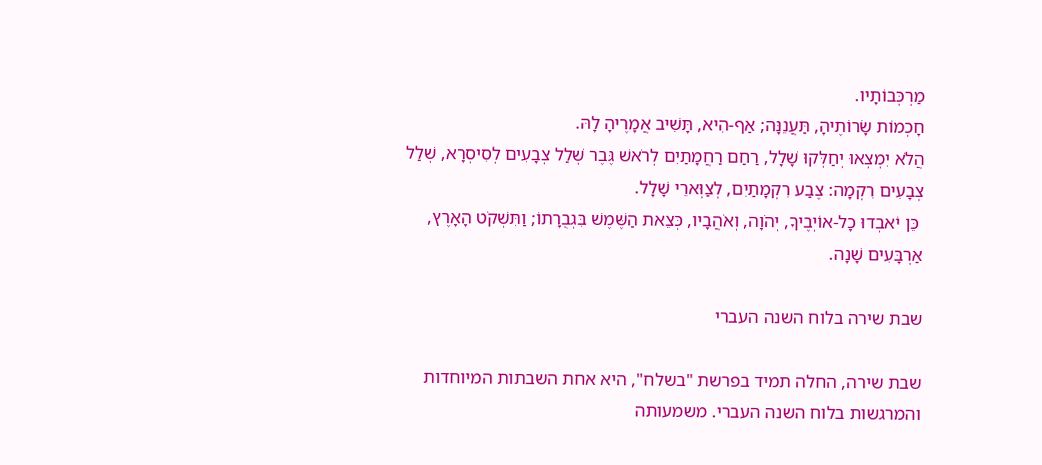מַרְכְּבוֹתָיו.
חָכְמוֹת שָׂרוֹתֶיהָ, תַּעֲנֵנָּה; אַף-הִיא, תָּשִׁיב אֲמָרֶיהָ לָהּ.
הֲלֹא יִמְצְאוּ יְחַלְּקוּ שָׁלָל, רַחַם רַחֲמָתַיִם לְרֹאשׁ גֶּבֶר שְׁלַל צְבָעִים לְסִיסְרָא, שְׁלַל צְבָעִים רִקְמָה: צֶבַע רִקְמָתַיִם, לְצַוְּארֵי שָׁלָל.
 כֵּן יֹאבְדוּ כָל-אוֹיְבֶיךָ, יְהֹוָה, וְאֹהֲבָיו, כְּצֵאת הַשֶּׁמֶשׁ בִּגְבֻרָתוֹ; וַתִּשְׁקֹט הָאָרֶץ, אַרְבָּעִים שָׁנָה.

שבת שירה בלוח השנה העברי

שבת שירה, החלה תמיד בפרשת "בשלח", היא אחת השבתות המיוחדות והמרגשות בלוח השנה העברי. משמעותה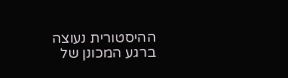ההיסטורית נעוצה ברגע המכונן של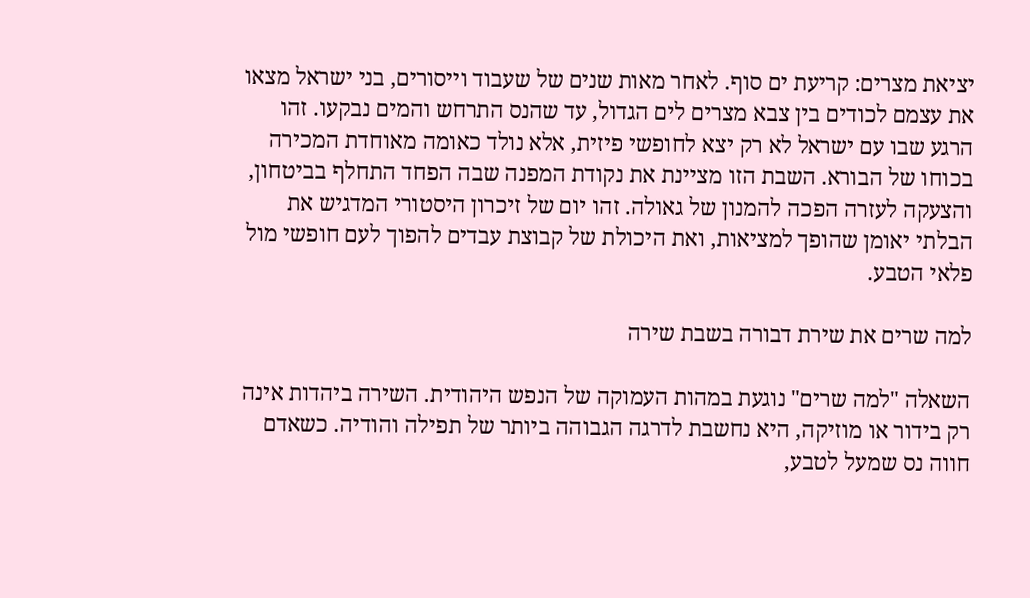יציאת מצרים: קריעת ים סוף. לאחר מאות שנים של שעבוד וייסורים, בני ישראל מצאו את עצמם לכודים בין צבא מצרים לים הגדול, עד שהנס התרחש והמים נבקעו. זהו הרגע שבו עם ישראל לא רק יצא לחופשי פיזית, אלא נולד כאומה מאוחדת המכירה בכוחו של הבורא. השבת הזו מציינת את נקודת המפנה שבה הפחד התחלף בביטחון, והצעקה לעזרה הפכה להמנון של גאולה. זהו יום של זיכרון היסטורי המדגיש את הבלתי יאומן שהופך למציאות, ואת היכולת של קבוצת עבדים להפוך לעם חופשי מול פלאי הטבע.

למה שרים את שירת דבורה בשבת שירה

השאלה "למה שרים" נוגעת במהות העמוקה של הנפש היהודית. השירה ביהדות אינה רק בידור או מוזיקה, היא נחשבת לדרגה הגבוהה ביותר של תפילה והודיה. כשאדם חווה נס שמעל לטבע,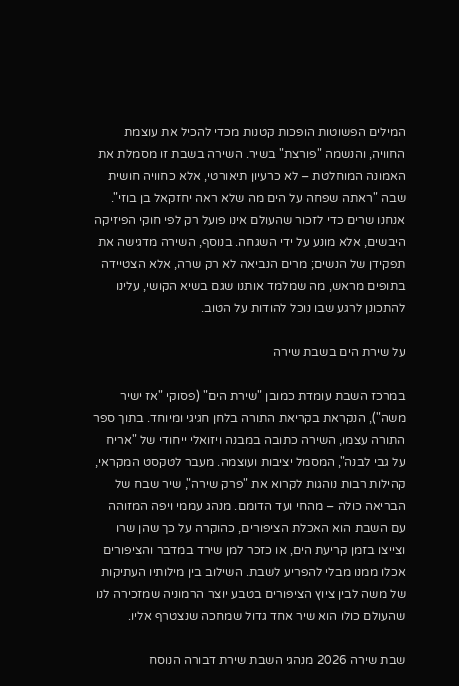המילים הפשוטות הופכות קטנות מכדי להכיל את עוצמת החוויה, והנשמה "פורצת" בשיר. השירה בשבת זו מסמלת את האמונה המוחלטת – לא כרעיון תיאורטי, אלא כחוויה חושית שבה "ראתה שפחה על הים מה שלא ראה יחזקאל בן בוזי". אנחנו שרים כדי לזכור שהעולם אינו פועל רק לפי חוקי הפיזיקה היבשים, אלא מונע על ידי השגחה. בנוסף, השירה מדגישה את תפקידן של הנשים; מרים הנביאה לא רק שרה, אלא הצטיידה בתופים מראש, מה שמלמד אותנו שגם בשיא הקושי, עלינו להתכונן לרגע שבו נוכל להודות על הטוב.

על שירת הים בשבת שירה

במרכז השבת עומדת כמובן "שירת הים" (פסוקי "אז ישיר משה"), הנקראת בקריאת התורה בלחן חגיגי ומיוחד. בתוך ספר התורה עצמו, השירה כתובה במבנה ויזואלי ייחודי של "אריח על גבי לבנה", המסמל יציבות ועוצמה. מעבר לטקסט המקראי, קהילות רבות נוהגות לקרוא את "פרק שירה", שיר שבח של הבריאה כולה – מהחי ועד הדומם. מנהג עממי ויפה המזוהה עם השבת הוא האכלת הציפורים, כהוקרה על כך שהן שרו וצייצו בזמן קריעת הים, או כזכר למן שירד במדבר והציפורים אכלו ממנו מבלי להפריע לשבת. השילוב בין מילותיו העתיקות של משה לבין ציוץ הציפורים בטבע יוצר הרמוניה שמזכירה לנו שהעולם כולו הוא שיר אחד גדול שמחכה שנצטרף אליו.

שבת שירה 2026 מנהגי השבת שירת דבורה הנוסח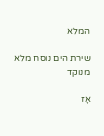המלא

שירת הים נוסח מלא מנוקד

אָז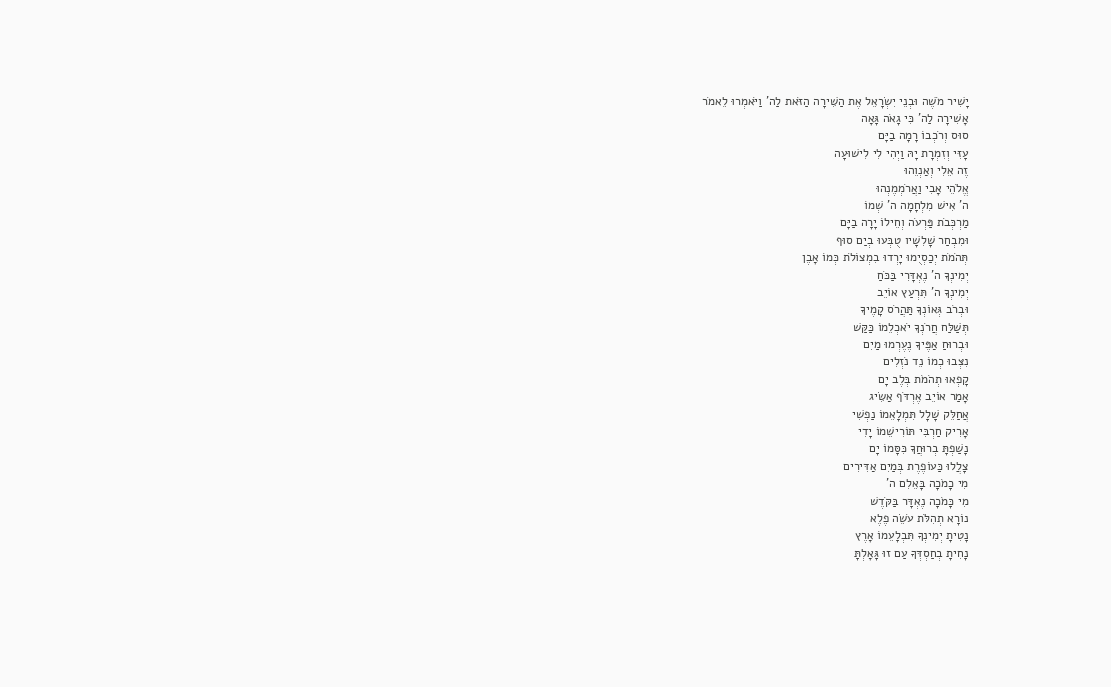יָשִׁיר מֹשֶׁה וּבְנֵי יִשְׂרָאֵל אֶת הַשִּׁירָה הַזֹּאת לַה' וַיֹּאמְרוּ לֵאמֹר
אָשִׁירָה לַה' כִּי גָאֹה גָּאָה
סוּס וְרֹכְבוֹ רָמָה בַיָּם
עָזִּי וְזִמְרָת יָהּ וַיְהִי לִי לִישׁוּעָה
זֶה אֵלִי וְאַנְוֵהוּ
אֱלֹהֵי אָבִי וַאֲרֹמְמֶנְהוּ
ה' אִישׁ מִלְחָמָה ה' שְׁמוֹ
מַרְכְּבֹת פַּרְעֹה וְחֵילוֹ יָרָה בַיָּם
וּמִבְחַר שָׁלִשָׁיו טֻבְּעוּ בְיַם סוּף
תְּהֹמֹת יְכַסְיֻמוּ יָרְדוּ בִמְצוֹלֹת כְּמוֹ אָבֶן
יְמִינְךָ ה' נֶאְדָּרִי בַּכֹּחַ
יְמִינְךָ ה' תִּרְעַץ אוֹיֵב
וּבְרֹב גְּאוֹנְךָ תַּהֲרֹס קָמֶיךָ
תְּשַׁלַּח חֲרֹנְךָ יֹאכְלֵמוֹ כַּקַּשׁ
וּבְרוּחַ אַפֶּיךָ נֶעֶרְמוּ מַיִם
נִצְּבוּ כְמוֹ נֵד נֹזְלִים
קָפְאוּ תְהֹמֹת בְּלֶב יָם
אָמַר אוֹיֵב אֶרְדֹּף אַשִּׂיג
אֲחַלֵּק שָׁלָל תִּמְלָאֵמוֹ נַפְשִׁי
אָרִיק חַרְבִּי תּוֹרִישֵׁמוֹ יָדִי
נָשַׁפְתָּ בְרוּחֲךָ כִּסָּמוֹ יָם
צָלֲלוּ כַּעוֹפֶרֶת בְּמַיִם אַדִּירִים
מִי כָמֹכָה בָּאֵלִם ה'
מִי כָּמֹכָה נֶאְדָּר בַּקֹּדֶשׁ
נוֹרָא תְהִלֹּת עֹשֵׂה פֶלֶא
נָטִיתָ יְמִינְךָ תִּבְלָעֵמוֹ אָרֶץ
נָחִיתָ בְחַסְדְּךָ עַם זוּ גָּאָלְתָּ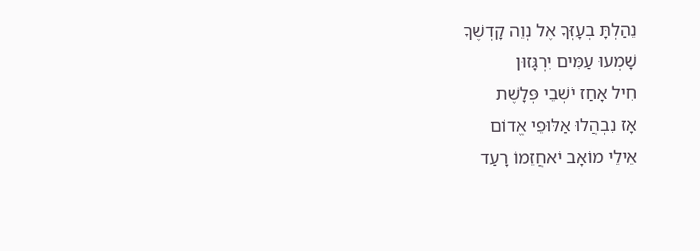נֵהַלְתָּ בְעָזְּךָ אֶל נְוֵה קָדְשֶׁךָ
שָׁמְעוּ עַמִּים יִרְגָּזוּן
חִיל אָחַז יֹשְׁבֵי פְּלָשֶׁת
אָז נִבְהֲלוּ אַלּוּפֵי אֱדוֹם
אֵילֵי מוֹאָב יֹאחֲזֵמוֹ רָעַד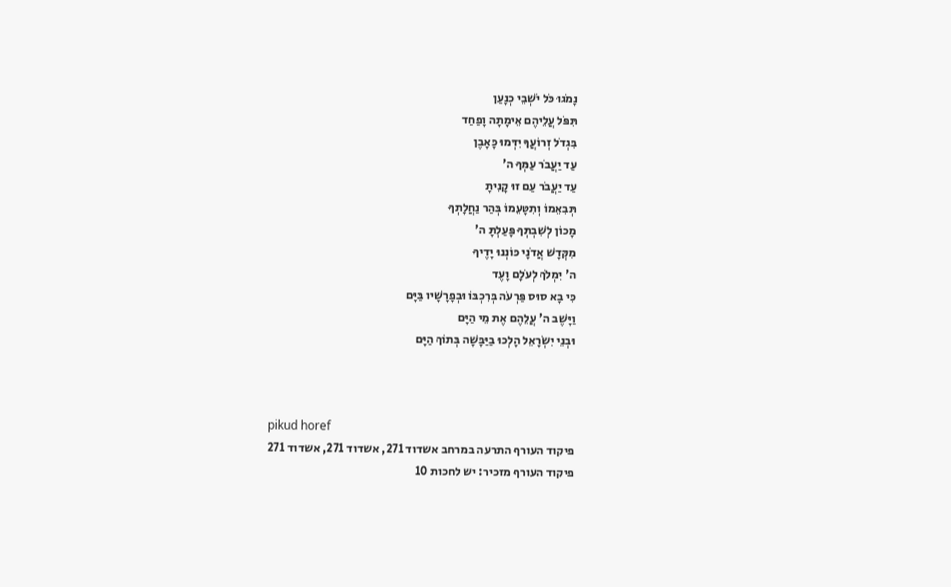נָמֹגוּ כֹּל יֹשְׁבֵי כְנָעַן
תִּפֹּל עֲלֵיהֶם אֵימָתָה וָפַחַד
בִּגְדֹל זְרוֹעֲךָ יִדְּמוּ כָּאָבֶן
עַד יַעֲבֹר עַמְּךָ ה'
עַד יַעֲבֹר עַם זוּ קָנִיתָ
תְּבִאֵמוֹ וְתִטָּעֵמוֹ בְּהַר נַחֲלָתְךָ
מָכוֹן לְשִׁבְתְּךָ פָּעַלְתָּ ה'
מִקְּדָשׁ אֲדֹנָי כּוֹנְנוּ יָדֶיךָ
ה' יִמְלֹךְ לְעֹלָם וָעֶד
כִּי בָא סוּס פַּרְעֹה בְּרִכְבּוֹ וּבְפָרָשָׁיו בַּיָּם
וַיָּשֶׁב ה' עֲלֵהֶם אֶת מֵי הַיָּם
וּבְנֵי יִשְׂרָאֵל הָלְכוּ בַיַּבָּשָׁה בְּתוֹךְ הַיָּם



pikud horef
פיקוד העורף התרעה במרחב אשדוד 271, אשדוד 271, אשדוד 271
פיקוד העורף מזכיר: יש לחכות 10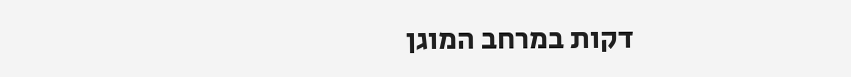דקות במרחב המוגן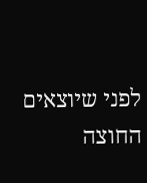לפני שיוצאים החוצה